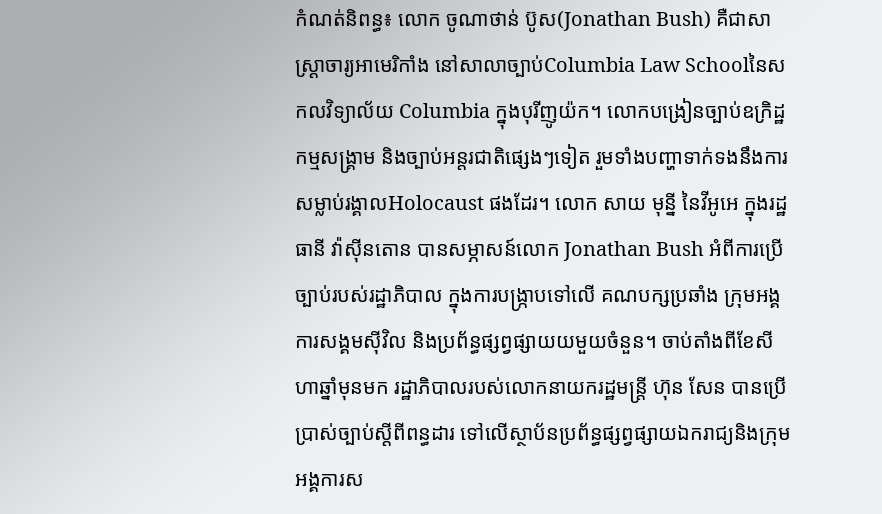កំណត់និពន្ធ៖ លោក ចូណាថាន់ ប៊ូស(Jonathan Bush) គឺជាសាស្ត្រាចារ្យអាមេរិកាំង នៅសាលាច្បាប់Columbia Law Schoolនៃសកលវិទ្យាល័យ Columbia ក្នុងបុរីញូយ៉ក។ លោកបង្រៀនច្បាប់ឧក្រិដ្ឋកម្មសង្គ្រាម និងច្បាប់អន្តរជាតិផ្សេងៗទៀត រួមទាំងបញ្ហាទាក់ទងនឹងការសម្លាប់រង្គាលHolocaust ផងដែរ។ លោក សាយ មុន្នី នៃវីអូអេ ក្នុងរដ្ឋធានី វ៉ាស៊ីនតោន បានសម្ភាសន៍លោក Jonathan Bush អំពីការប្រើច្បាប់របស់រដ្ឋាភិបាល ក្នុងការបង្ក្រាបទៅលើ គណបក្សប្រឆាំង ក្រុមអង្គការសង្គមស៊ីវិល និងប្រព័ន្ធផ្សព្វផ្សាយយមួយចំនួន។ ចាប់តាំងពីខែសីហាឆ្នាំមុនមក រដ្ឋាភិបាលរបស់លោកនាយករដ្ឋមន្ត្រី ហ៊ុន សែន បានប្រើប្រាស់ច្បាប់ស្តីពីពន្ធដារ ទៅលើស្ថាប័នប្រព័ន្ធផ្សព្វផ្សាយឯករាជ្យនិងក្រុមអង្គការស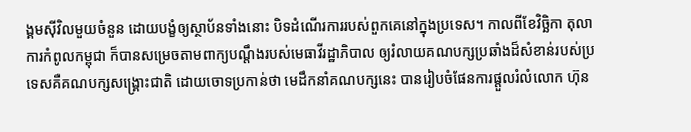ង្គមស៊ីវិលមួយចំនួន ដោយបង្ខំឲ្យស្ថាប័នទាំងនោះ បិទដំណើរការរបស់ពួកគេនៅក្នុងប្រទេស។ កាលពីខែវិច្ឆិកា តុលាការកំពូលកម្ពុជា ក៏បានសម្រេចតាមពាក្យបណ្តឹងរបស់មេធាវីរដ្ឋាភិបាល ឲ្យរំលាយគណបក្សប្រឆាំងដ៏សំខាន់របស់ប្រទេសគឺគណបក្សសង្គ្រោះជាតិ ដោយចោទប្រកាន់ថា មេដឹកនាំគណបក្សនេះ បានរៀបចំផែនការផ្តួលរំលំលោក ហ៊ុន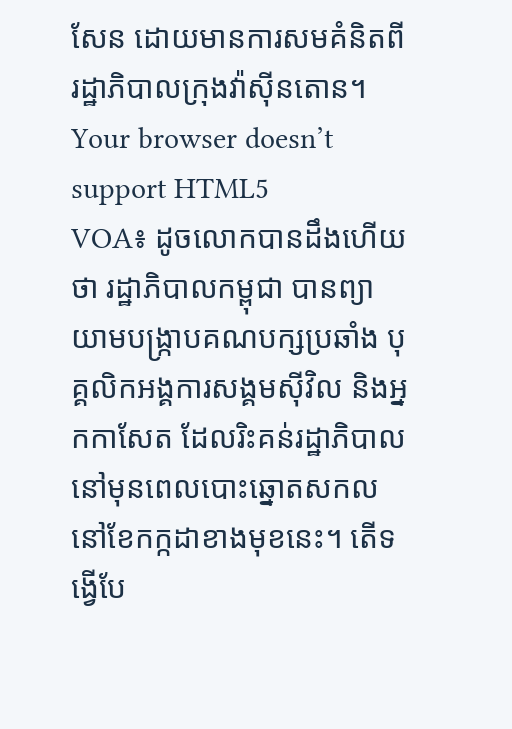សែន ដោយមានការសមគំនិតពីរដ្ឋាភិបាលក្រុងវ៉ាស៊ីនតោន។
Your browser doesn’t support HTML5
VOA៖ ដូចលោកបានដឹងហើយថា រដ្ឋាភិបាលកម្ពុជា បានព្យាយាមបង្ក្រាបគណបក្សប្រឆាំង បុគ្គលិកអង្គការសង្គមស៊ីវិល និងអ្នកកាសែត ដែលរិះគន់រដ្ឋាភិបាល នៅមុនពេលបោះឆ្នោតសកលនៅខែកក្កដាខាងមុខនេះ។ តើទង្វើបែ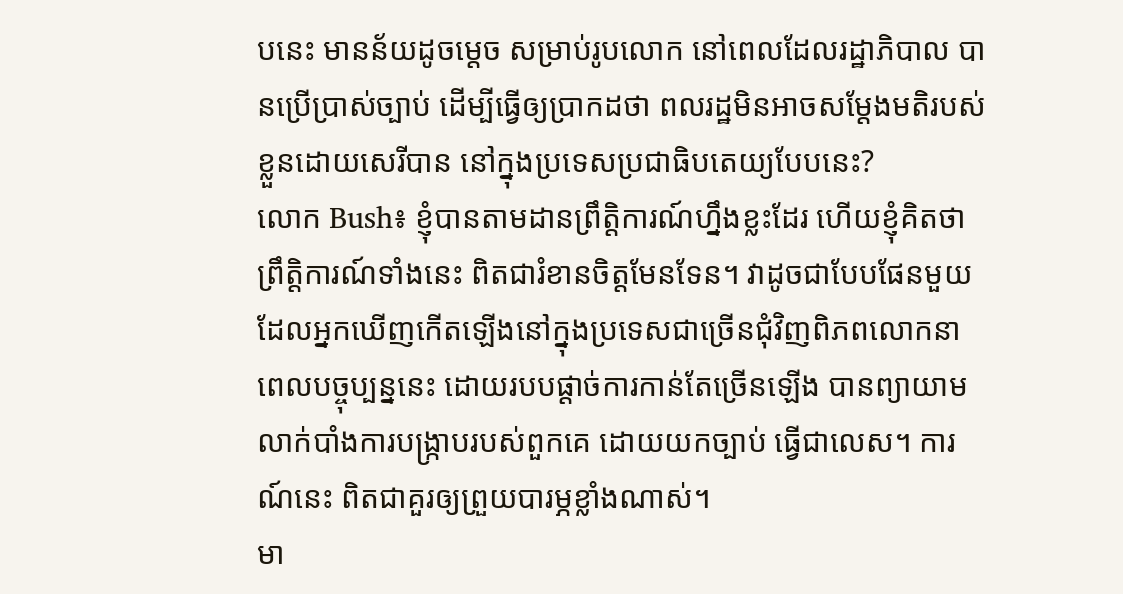បនេះ មានន័យដូចម្តេច សម្រាប់រូបលោក នៅពេលដែលរដ្ឋាភិបាល បានប្រើប្រាស់ច្បាប់ ដើម្បីធ្វើឲ្យប្រាកដថា ពលរដ្ឋមិនអាចសម្តែងមតិរបស់ខ្លួនដោយសេរីបាន នៅក្នុងប្រទេសប្រជាធិបតេយ្យបែបនេះ?
លោក Bush៖ ខ្ញុំបានតាមដានព្រឹត្តិការណ៍ហ្នឹងខ្លះដែរ ហើយខ្ញុំគិតថា ព្រឹត្តិការណ៍ទាំងនេះ ពិតជារំខានចិត្តមែនទែន។ វាដូចជាបែបផែនមួយដែលអ្នកឃើញកើតឡើងនៅក្នុងប្រទេសជាច្រើនជុំវិញពិភពលោកនាពេលបច្ចុប្បន្ននេះ ដោយរបបផ្តាច់ការកាន់តែច្រើនឡើង បានព្យាយាមលាក់បាំងការបង្ក្រាបរបស់ពួកគេ ដោយយកច្បាប់ ធ្វើជាលេស។ ការណ៍នេះ ពិតជាគួរឲ្យព្រួយបារម្ភខ្លាំងណាស់។
មា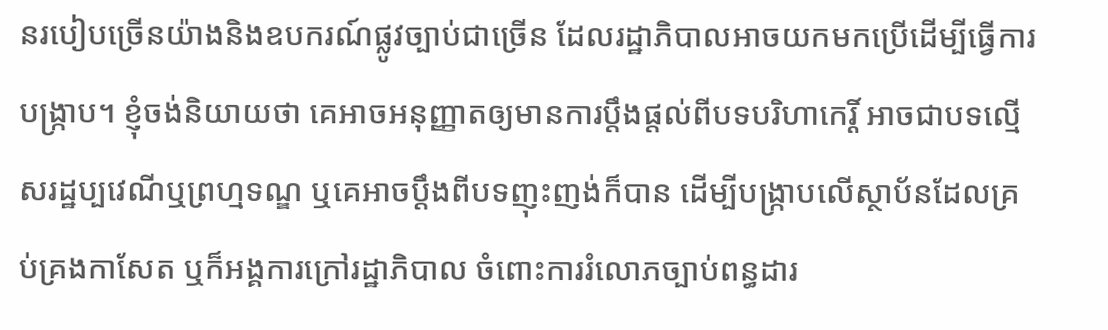នរបៀបច្រើនយ៉ាងនិងឧបករណ៍ផ្លូវច្បាប់ជាច្រើន ដែលរដ្ឋាភិបាលអាចយកមកប្រើដើម្បីធ្វើការបង្ក្រាប។ ខ្ញុំចង់និយាយថា គេអាចអនុញ្ញាតឲ្យមានការប្តឹងផ្តល់ពីបទបរិហាកេរ្តិ៍ អាចជាបទល្មើសរដ្ឋប្បវេណីឬព្រហ្មទណ្ឌ ឬគេអាចប្តឹងពីបទញុះញង់ក៏បាន ដើម្បីបង្ក្រាបលើស្ថាប័នដែលគ្រប់គ្រងកាសែត ឬក៏អង្គការក្រៅរដ្ឋាភិបាល ចំពោះការរំលោភច្បាប់ពន្ធដារ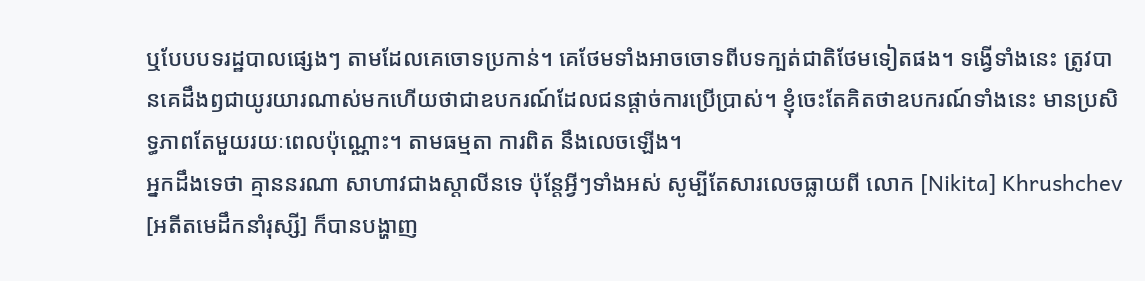ឬបែបបទរដ្ឋបាលផ្សេងៗ តាមដែលគេចោទប្រកាន់។ គេថែមទាំងអាចចោទពីបទក្បត់ជាតិថែមទៀតផង។ ទង្វើទាំងនេះ ត្រូវបានគេដឹងឭជាយូរយារណាស់មកហើយថាជាឧបករណ៍ដែលជនផ្តាច់ការប្រើប្រាស់។ ខ្ញុំចេះតែគិតថាឧបករណ៍ទាំងនេះ មានប្រសិទ្ធភាពតែមួយរយៈពេលប៉ុណ្ណោះ។ តាមធម្មតា ការពិត នឹងលេចឡើង។
អ្នកដឹងទេថា គ្មាននរណា សាហាវជាងស្តាលីនទេ ប៉ុន្តែអ្វីៗទាំងអស់ សូម្បីតែសារលេចធ្លាយពី លោក [Nikita] Khrushchev [អតីតមេដឹកនាំរុស្សី] ក៏បានបង្ហាញ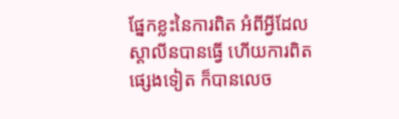ផ្នែកខ្លះនៃការពិត អំពីអ្វីដែលស្តាលីនបានធ្វើ ហើយការពិតផ្សេងទៀត ក៏បានលេច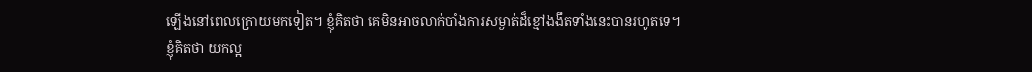ឡើងនៅពេលក្រោយមកទៀត។ ខ្ញុំគិតថា គេមិនអាចលាក់បាំងការសម្ងាត់ដ៏ខ្មៅងងឹតទាំងនេះបានរហូតទេ។
ខ្ញុំគិតថា យកល្អ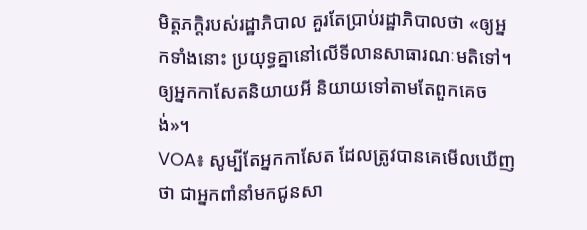មិត្តភក្តិរបស់រដ្ឋាភិបាល គួរតែប្រាប់រដ្ឋាភិបាលថា «ឲ្យអ្នកទាំងនោះ ប្រយុទ្ធគ្នានៅលើទីលានសាធារណៈមតិទៅ។ ឲ្យអ្នកកាសែតនិយាយអី និយាយទៅតាមតែពួកគេចង់»។
VOA៖ សូម្បីតែអ្នកកាសែត ដែលត្រូវបានគេមើលឃើញថា ជាអ្នកពាំនាំមកជូនសា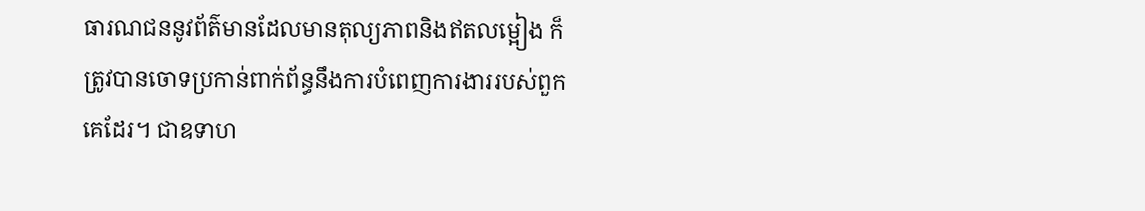ធារណជននូវព័ត៌មានដែលមានតុល្យភាពនិងឥតលម្អៀង ក៏ត្រូវបានចោទប្រកាន់ពាក់ព័ន្ធនឹងការបំពេញការងាររបស់ពួកគេដែរ។ ជាឧទាហ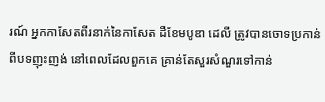រណ៍ អ្នកកាសែតពីរនាក់នៃកាសែត ដឺខែមបូឌា ដេលី ត្រូវបានចោទប្រកាន់ពីបទញុះញង់ នៅពេលដែលពួកគេ គ្រាន់តែសួរសំណួរទៅកាន់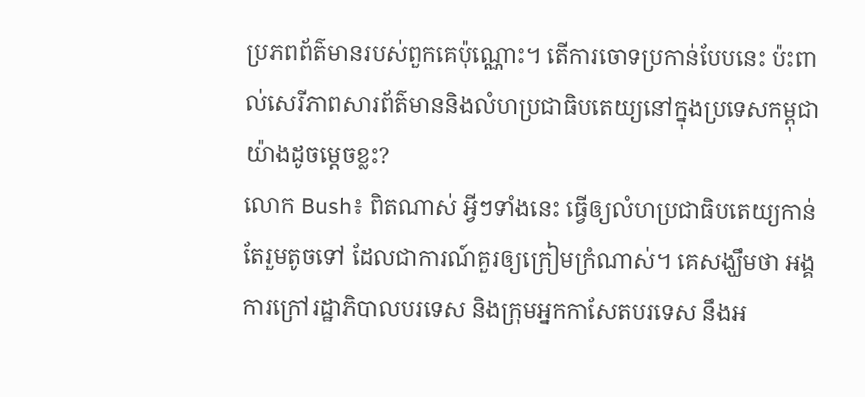ប្រភពព័ត៌មានរបស់ពួកគេប៉ុណ្ណោះ។ តើការចោទប្រកាន់បែបនេះ ប៉ះពាល់សេរីភាពសារព័ត៌មាននិងលំហប្រជាធិបតេយ្យនៅក្នុងប្រទេសកម្ពុជា យ៉ាងដូចម្តេចខ្លះ?
លោក Bush៖ ពិតណាស់ អ្វីៗទាំងនេះ ធ្វើឲ្យលំហប្រជាធិបតេយ្យកាន់តែរួមតូចទៅ ដែលជាការណ៍គួរឲ្យក្រៀមក្រំណាស់។ គេសង្ឃឹមថា អង្គការក្រៅរដ្ឋាភិបាលបរទេស និងក្រុមអ្នកកាសែតបរទេស នឹងអ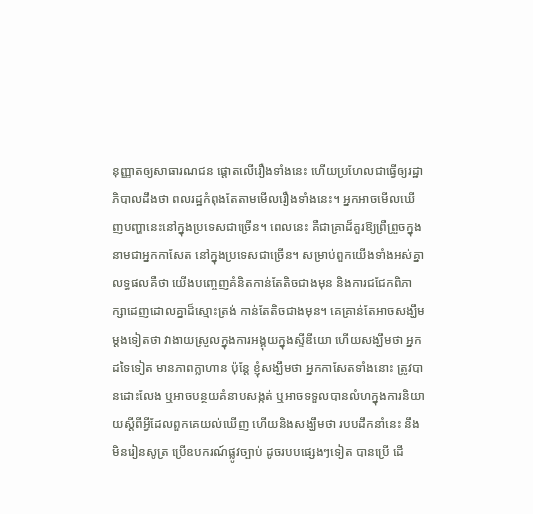នុញ្ញាតឲ្យសាធារណជន ផ្តោតលើរឿងទាំងនេះ ហើយប្រហែលជាធ្វើឲ្យរដ្ឋាភិបាលដឹងថា ពលរដ្ឋកំពុងតែតាមមើលរឿងទាំងនេះ។ អ្នកអាចមើលឃើញបញ្ហានេះនៅក្នុងប្រទេសជាច្រើន។ ពេលនេះ គឺជាគ្រាដ៏គួរឱ្យព្រឺព្រួចក្នុងនាមជាអ្នកកាសែត នៅក្នុងប្រទេសជាច្រើន។ សម្រាប់ពួកយើងទាំងអស់គ្នា លទ្ធផលគឺថា យើងបញ្ចេញគំនិតកាន់តែតិចជាងមុន និងការជជែកពិភាក្សាដេញដោលគ្នាដ៏ស្មោះត្រង់ កាន់តែតិចជាងមុន។ គេគ្រាន់តែអាចសង្ឃឹមម្តងទៀតថា វាងាយស្រួលក្នុងការអង្គុយក្នុងស្ទីឌីយោ ហើយសង្ឃឹមថា អ្នកដទៃទៀត មានភាពក្លាហាន ប៉ុន្តែ ខ្ញុំសង្ឃឹមថា អ្នកកាសែតទាំងនោះ ត្រូវបានដោះលែង ឬអាចបន្ថយគំនាបសង្កត់ ឬអាចទទួលបានលំហក្នុងការនិយាយស្តីពីអ្វីដែលពួកគេយល់ឃើញ ហើយនិងសង្ឃឹមថា របបដឹកនាំនេះ នឹងមិនរៀនសូត្រ ប្រើឧបករណ៍ផ្លូវច្បាប់ ដូចរបបផ្សេងៗទៀត បានប្រើ ដើ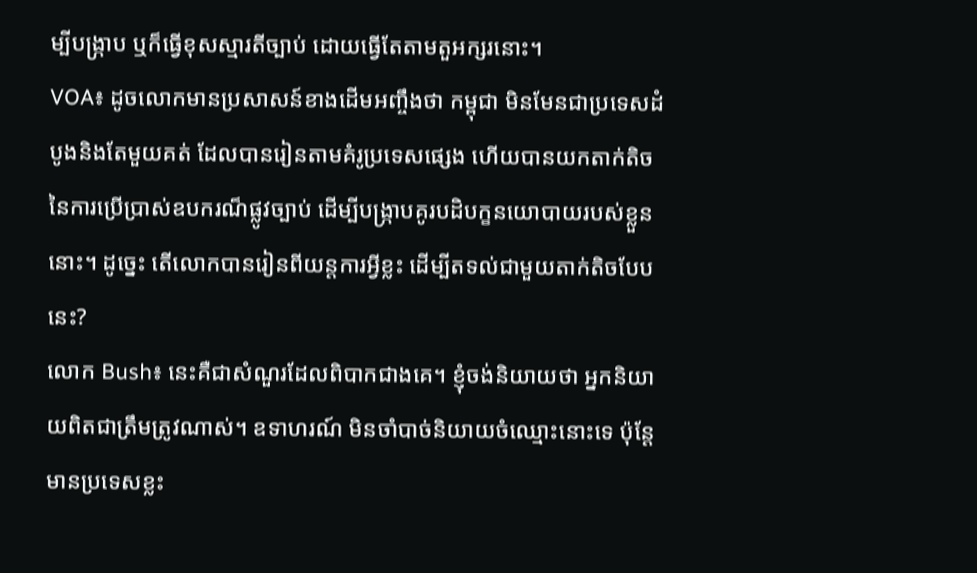ម្បីបង្ក្រាប ឬក៏ធ្វើខុសស្មារតីច្បាប់ ដោយធ្វើតែតាមតួអក្សរនោះ។
VOA៖ ដូចលោកមានប្រសាសន៍ខាងដើមអញ្ចឹងថា កម្ពុជា មិនមែនជាប្រទេសដំបូងនិងតែមួយគត់ ដែលបានរៀនតាមគំរូប្រទេសផ្សេង ហើយបានយកតាក់តិចនៃការប្រើប្រាស់ឧបករណ៏ផ្លូវច្បាប់ ដើម្បីបង្ក្រាបគូរបដិបក្ខនយោបាយរបស់ខ្លួននោះ។ ដូច្នេះ តើលោកបានរៀនពីយន្តការអ្វីខ្លះ ដើម្បីតទល់ជាមួយតាក់តិចបែបនេះ?
លោក Bush៖ នេះគឺជាសំណួរដែលពិបាកជាងគេ។ ខ្ញុំចង់និយាយថា អ្នកនិយាយពិតជាត្រឹមត្រូវណាស់។ ឧទាហរណ៍ មិនចាំបាច់និយាយចំឈ្មោះនោះទេ ប៉ុន្តែមានប្រទេសខ្លះ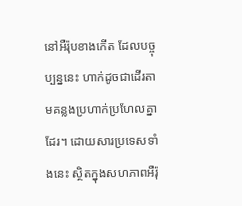នៅអឺរ៉ុបខាងកើត ដែលបច្ចុប្បន្ននេះ ហាក់ដូចជាដើរតាមគន្លងប្រហាក់ប្រហែលគ្នាដែរ។ ដោយសារប្រទេសទាំងនេះ ស្ថិតក្នុងសហភាពអឺរ៉ុ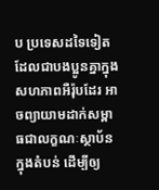ប ប្រទេសដទៃទៀតដែលជាបងប្អូនគ្នាក្នុងសហភាពអឺរ៉ុបដែរ អាចព្យាយាមដាក់សម្ពាធជាលក្ខណៈស្ថាប័នក្នុងតំបន់ ដើម្បីឲ្យ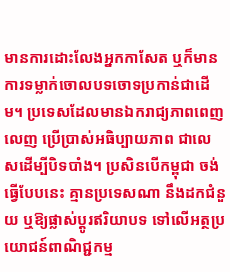មានការដោះលែងអ្នកកាសែត ឬក៏មានការទម្លាក់ចោលបទចោទប្រកាន់ជាដើម។ ប្រទេសដែលមានឯករាជ្យភាពពេញលេញ ប្រើប្រាស់អធិប្បាយភាព ជាលេសដើម្បីបិទបាំង។ ប្រសិនបើកម្ពុជា ចង់ធ្វើបែបនេះ គ្មានប្រទេសណា នឹងដកជំនួយ ឬឱ្យផ្លាស់ប្តូរឥរិយាបទ ទៅលើអត្ថប្រយោជន៍ពាណិជ្ជកម្ម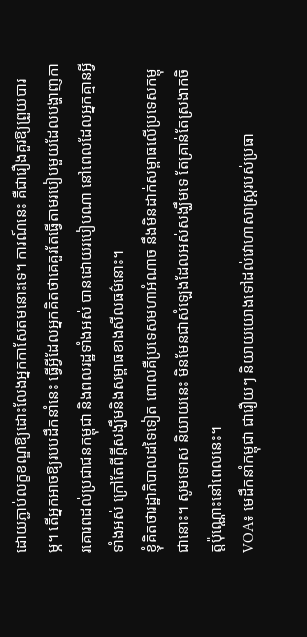ដោយភ្ជាប់លក្ខខណ្ឌឱ្យដោះលែងអ្នកកាសែតមនោះទេ។ ការណ៍នេះ គឺជារឿងគួរឱ្យព្រួយបារម្ភ។ តើអ្នកអាចឱ្យរបបដឹកនាំនេះ ធ្វើអ្វីដែលអ្នកគិតថាគេគួរតែធ្វើតាមរបៀបមួយដែលបង្ហាញការគោរពដល់ប្រជាជនកម្ពុជា និងពលរដ្ឋទាំងអស់ បានដោយរបៀបណា នៅពេលដែលអ្នកគ្មានអ្វីទាំងអស់ ក្រៅតែពីក្តីសង្ឃឹមនិងសម្ពាធខាងសីលធម៌នោះ។
ខ្ញុំគិតថារដ្ឋាភិបាលដទៃទៀត ពោលគឺប្រទេសមហាអំណាច នឹងមិនដាក់សម្ពាធលើប្រទេសកម្ពុជានោះ។ សូមទោស និយាយនេះ មិនមែនជាសំឡេងដែលអស់សង្ឃឹមទេ តែគ្រាន់តែស្រងាកចិត្តប៉ុណ្ណោះនៅពេលនេះ។
VOA៖ មេដឹកនាំកម្ពុជា ជារឿយៗ និយាយយោងទៅដល់វោហាសាស្ត្ររបស់ប្រធា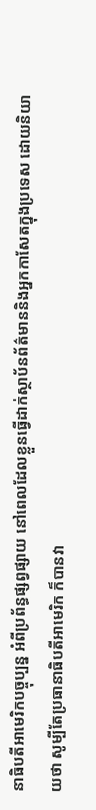នាធិបតីអាមេរិកបច្ចុប្បន្ន អំពីប្រព័ន្ធផ្សព្វផ្សាយ នៅពេលដែលខ្លួនធ្វើដាក់ស្ថាប័នព័ត៌មាននិងអ្នកកាសែតក្នុងប្រទេស ដោយនិយាយថា សូម្បីតែប្រធានាធិបតីអាមេរិក ក៏បានវា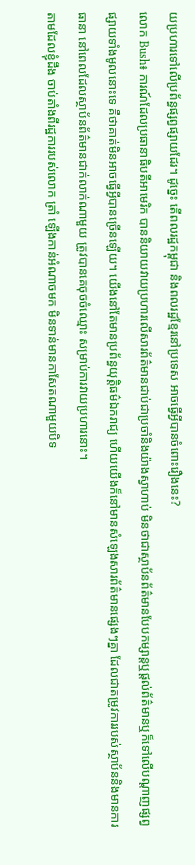យប្រហារទៅលើប្រព័ន្ធផ្សព្វផ្សាយដែរ។ ដូច្នេះ តើពលរដ្ឋកម្ពុជា និងពលរដ្ឋខ្មែរនៅប្រទេស អាចធ្វើអ្វីបានចំពោះរឿងនេះ?
លោក Bush៖ ការណ៍ដែលប្រធានាធិបតីអាមេរិក បាននិយាយវាយប្រហារលើសារព័ត៌មានជាប់ជាប្រចាំនិងយ៉ាងស្វាហាប់ មិនថាជាស្ថាប័នព័ត៌មានបែបកម្សាន្តឬផ្តល់ព័ត៌មានឬក៏ទៅលើបណ្តាញផ្សព្វផ្សាយទាំងមូលនោះទេ គឺថាគាត់មិនអាចធ្វើអ្វីបានច្រើនឡើយ។ យើងនៅតែមានប្រព័ន្ធយុត្តិធម៌ឯករាជ្យ ហើយយើងក៏នៅមានសំឡេងសារព័ត៌មានផ្សេងៗគ្នា ដែលជាតម្រូវការរបស់ស្ថាប័ននិងមានការធានា នៅពេលដែលស្ថាប័នព័ត៌មានជាក់លាក់ណាមួយ ត្រូវបានគេចុចចំឈ្មោះ សម្រាប់ការវាយប្រហារនោះ។
តាមដែលខ្ញុំដឹង ចាប់តាំងពីរដ្ឋការរបស់លោក ត្រាំ ឡើងកាន់អំណាចមក មិនទាន់មានកាសែតណាមួយបិទ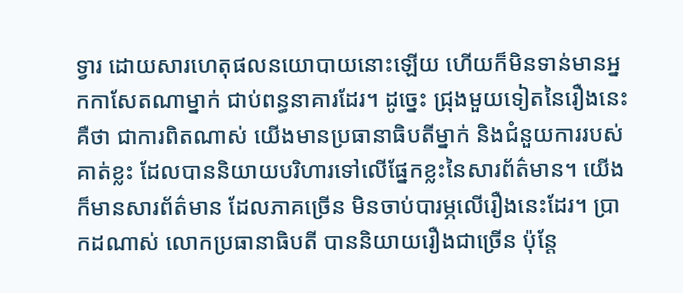ទ្វារ ដោយសារហេតុផលនយោបាយនោះឡើយ ហើយក៏មិនទាន់មានអ្នកកាសែតណាម្នាក់ ជាប់ពន្ធនាគារដែរ។ ដូច្នេះ ជ្រុងមួយទៀតនៃរឿងនេះ គឺថា ជាការពិតណាស់ យើងមានប្រធានាធិបតីម្នាក់ និងជំនួយការរបស់គាត់ខ្លះ ដែលបាននិយាយបរិហារទៅលើផ្នែកខ្លះនៃសារព័ត៌មាន។ យើងក៏មានសារព័ត៌មាន ដែលភាគច្រើន មិនចាប់បារម្ភលើរឿងនេះដែរ។ ប្រាកដណាស់ លោកប្រធានាធិបតី បាននិយាយរឿងជាច្រើន ប៉ុន្តែ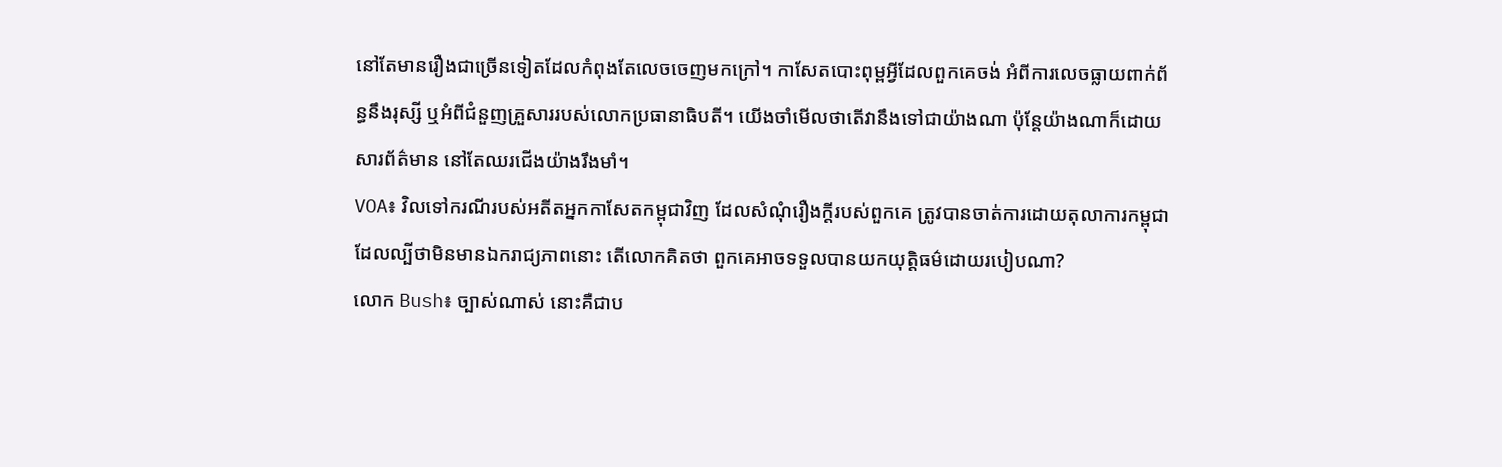នៅតែមានរឿងជាច្រើនទៀតដែលកំពុងតែលេចចេញមកក្រៅ។ កាសែតបោះពុម្ពអ្វីដែលពួកគេចង់ អំពីការលេចធ្លាយពាក់ព័ន្ធនឹងរុស្សី ឬអំពីជំនួញគ្រួសាររបស់លោកប្រធានាធិបតី។ យើងចាំមើលថាតើវានឹងទៅជាយ៉ាងណា ប៉ុន្តែយ៉ាងណាក៏ដោយ សារព័ត៌មាន នៅតែឈរជើងយ៉ាងរឹងមាំ។
VOA៖ វិលទៅករណីរបស់អតីតអ្នកកាសែតកម្ពុជាវិញ ដែលសំណុំរឿងក្តីរបស់ពួកគេ ត្រូវបានចាត់ការដោយតុលាការកម្ពុជា ដែលល្បីថាមិនមានឯករាជ្យភាពនោះ តើលោកគិតថា ពួកគេអាចទទួលបានយកយុត្តិធម៌ដោយរបៀបណា?
លោក Bush៖ ច្បាស់ណាស់ នោះគឺជាប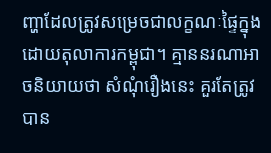ញ្ហាដែលត្រូវសម្រេចជាលក្ខណៈផ្ទៃក្នុងដោយតុលាការកម្ពុជា។ គ្មាននរណាអាចនិយាយថា សំណុំរឿងនេះ គួរតែត្រូវបាន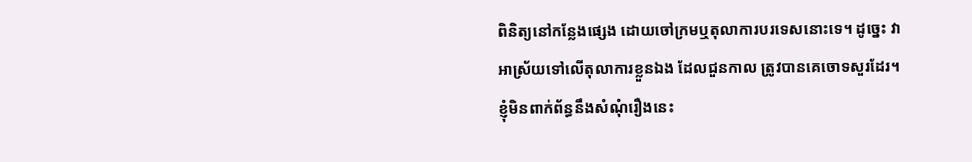ពិនិត្យនៅកន្លែងផ្សេង ដោយចៅក្រមឬតុលាការបរទេសនោះទេ។ ដូច្នេះ វាអាស្រ័យទៅលើតុលាការខ្លួនឯង ដែលជួនកាល ត្រូវបានគេចោទសួរដែរ។ ខ្ញុំមិនពាក់ព័ន្ធនឹងសំណុំរឿងនេះ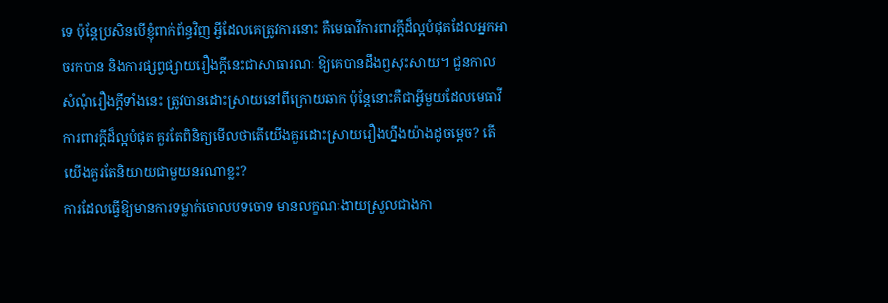ទេ ប៉ុន្តែប្រសិនបើខ្ញុំពាក់ព័ន្ធវិញ អ្វីដែលគេត្រូវការនោះ គឺមេធាវីការពារក្តីដ៏ល្អបំផុតដែលអ្នកអាចរកបាន និងការផ្សព្វផ្សាយរឿងក្តីនេះជាសាធារណៈ ឱ្យគេបានដឹងឭសុះសាយ។ ជួនកាល សំណុំរឿងក្តីទាំងនេះ ត្រូវបានដោះស្រាយនៅពីក្រោយឆាក ប៉ុន្តែនោះគឺជាអ្វីមួយដែលមេធាវីការពារក្តីដ៏ល្អបំផុត គួរតែពិនិត្យមើលថាតើយើងគួរដោះស្រាយរឿងហ្នឹងយ៉ាងដូចម្តេច? តើយើងគួរតែនិយាយជាមួយនរណាខ្លះ?
ការដែលធ្វើឱ្យមានការទម្លាក់ចោលបទចោទ មានលក្ខណៈងាយស្រួលជាងកា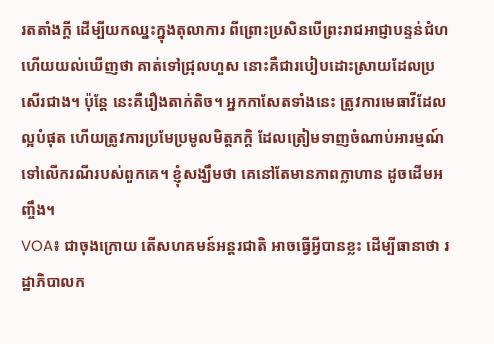រតតាំងក្តី ដើម្បីយកឈ្នះក្នុងតុលាការ ពីព្រោះប្រសិនបើព្រះរាជអាជ្ញាបន្ទន់ជំហ ហើយយល់ឃើញថា គាត់ទៅជ្រុលហួស នោះគឺជារបៀបដោះស្រាយដែលប្រសើរជាង។ ប៉ុន្តែ នេះគឺរឿងតាក់តិច។ អ្នកកាសែតទាំងនេះ ត្រូវការមេធាវីដែលល្អបំផុត ហើយត្រូវការប្រមែប្រមូលមិត្តភក្តិ ដែលត្រៀមទាញចំណាប់អារម្មណ៍ទៅលើករណីរបស់ពួកគេ។ ខ្ញុំសង្ឃឹមថា គេនៅតែមានភាពក្លាហាន ដូចដើមអញ្ចឹង។
VOA៖ ជាចុងក្រោយ តើសហគមន៍អន្តរជាតិ អាចធ្វើអ្វីបានខ្លះ ដើម្បីធានាថា រដ្ឋាភិបាលក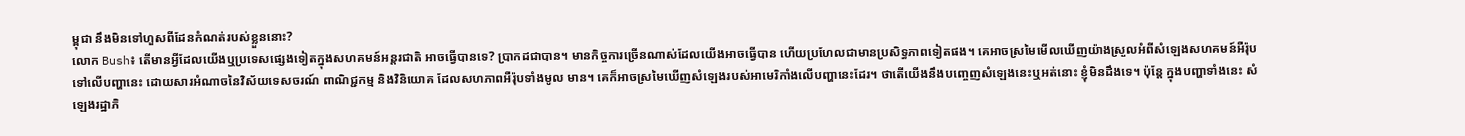ម្ពុជា នឹងមិនទៅហួសពីដែនកំណត់របស់ខ្លួននោះ?
លោក Bush៖ តើមានអ្វីដែលយើងឬប្រទេសផ្សេងទៀតក្នុងសហគមន៍អន្តរជាតិ អាចធ្វើបានទេ? ប្រាកដជាបាន។ មានកិច្ចការច្រើនណាស់ដែលយើងអាចធ្វើបាន ហើយប្រហែលជាមានប្រសិទ្ធភាពទៀតផង។ គេអាចស្រមៃមើលឃើញយ៉ាងស្រួលអំពីសំឡេងសហគមន៍អឺរ៉ុបទៅលើបញ្ហានេះ ដោយសារអំណាចនៃវិស័យទេសចរណ៍ ពាណិជ្ជកម្ម និងវិនិយោគ ដែលសហភាពអឺរ៉ុបទាំងមូល មាន។ គេក៏អាចស្រមៃឃើញសំឡេងរបស់អាមេរិកាំងលើបញ្ហានេះដែរ។ ថាតើយើងនឹងបញ្ចេញសំឡេងនេះឬអត់នោះ ខ្ញុំមិនដឹងទេ។ ប៉ុន្តែ ក្នុងបញ្ហាទាំងនេះ សំឡេងរដ្ឋាភិ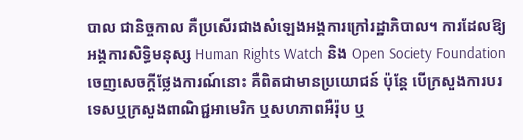បាល ជានិច្ចកាល គឺប្រសើរជាងសំឡេងអង្គការក្រៅរដ្ឋាភិបាល។ ការដែលឱ្យអង្គការសិទ្ធិមនុស្ស Human Rights Watch និង Open Society Foundation ចេញសេចក្តីថ្លែងការណ៍នោះ គឺពិតជាមានប្រយោជន៍ ប៉ុន្តែ បើក្រសួងការបរទេសឬក្រសួងពាណិជ្ជអាមេរិក ឬសហភាពអឺរ៉ុប ឬ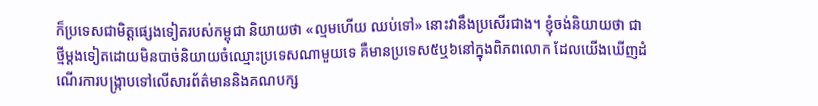ក៏ប្រទេសជាមិត្តផ្សេងទៀតរបស់កម្ពុជា និយាយថា «ល្មមហើយ ឈប់ទៅ» នោះវានឹងប្រសើរជាង។ ខ្ញុំចង់និយាយថា ជាថ្មីម្តងទៀតដោយមិនបាច់និយាយចំឈ្មោះប្រទេសណាមួយទេ គឺមានប្រទេស៥ឬ៦នៅក្នុងពិភពលោក ដែលយើងឃើញដំណើរការបង្ក្រាបទៅលើសារព័ត៌មាននិងគណបក្ស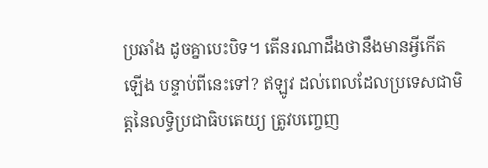ប្រឆាំង ដូចគ្នាបេះបិទ។ តើនរណាដឹងថានឹងមានអ្វីកើតឡើង បន្ទាប់ពីនេះទៅ? ឥឡូវ ដល់ពេលដែលប្រទេសជាមិត្តនៃលទ្ធិប្រជាធិបតេយ្យ ត្រូវបញ្ចេញ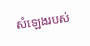សំឡេងរបស់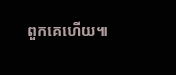ពួកគេហើយ៕